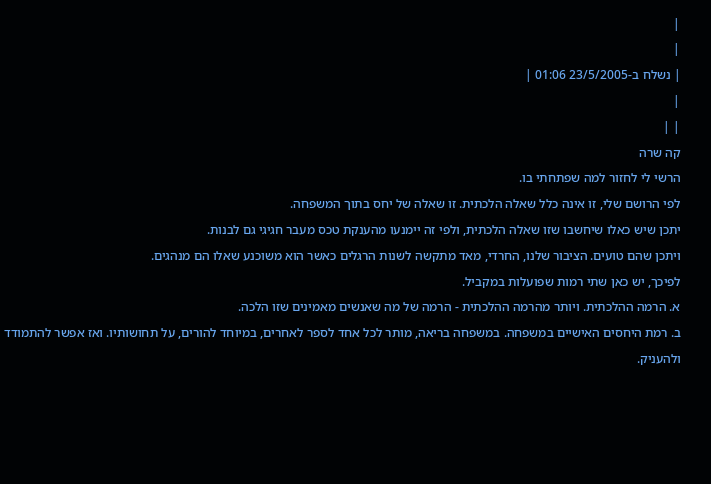|
|
| נשלח ב-23/5/2005 01:06 |
|
| |
קה שרה
הרשי לי לחזור למה שפתחתי בו.
לפי הרושם שלי, זו אינה כלל שאלה הלכתית. זו שאלה של יחס בתוך המשפחה.
יתכן שיש כאלו שיחשבו שזו שאלה הלכתית, ולפי זה יימנעו מהענקת טכס מעבר חגיגי גם לבנות.
ויתכן שהם טועים. הציבור שלנו, החרדי, מאד מתקשה לשנות הרגלים כאשר הוא משוכנע שאלו הם מנהגים.
לפיכך, יש כאן שתי רמות שפועלות במקביל.
א. הרמה ההלכתית. ויותר מהרמה ההלכתית - הרמה של מה שאנשים מאמינים שזו הלכה.
ב. רמת היחסים האישיים במשפחה. במשפחה בריאה, מותר לכל אחד לספר לאחרים, במיוחד להורים, על תחושותיו. ואז אפשר להתמודד ולהעניק.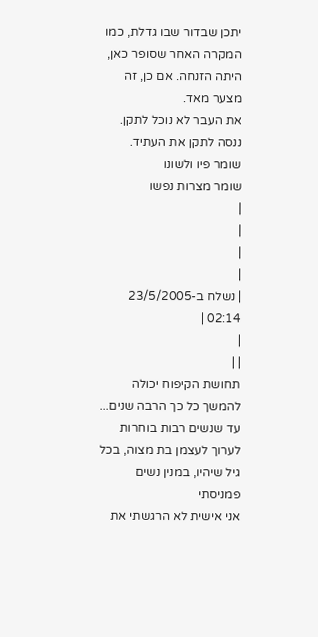יתכן שבדור שבו גדלת, כמו המקרה האחר שסופר כאן, היתה הזנחה. אם כן, זה מצער מאד.
את העבר לא נוכל לתקן. ננסה לתקן את העתיד.
שומר פיו ולשונו
שומר מצרות נפשו
|
|
|
|
| נשלח ב-23/5/2005 02:14 |
|
| |
תחושת הקיפוח יכולה להמשך כל כך הרבה שנים...
עד שנשים רבות בוחרות לערוך לעצמן בת מצוה, בכל גיל שיהיו, במנין נשים פמניסתי
אני אישית לא הרגשתי את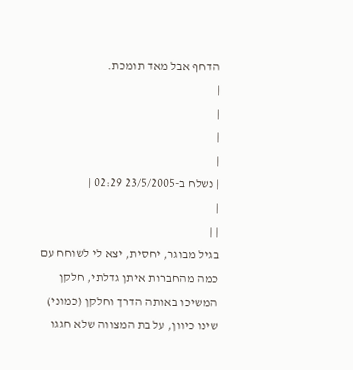הדחף אבל מאד תומכת.
|
|
|
|
| נשלח ב-23/5/2005 02:29 |
|
| |
בגיל מבוגר, יחסית, יצא לי לשוחח עם כמה מהחברות איתן גדלתי, חלקן המשיכו באותה הדרך וחלקן (כמוני) שינו כיוון, על בת המצווה שלא חגגו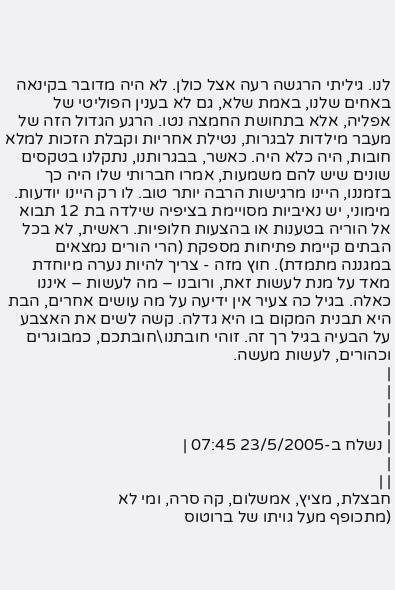לנו. גיליתי הרגשה רעה אצל כולן. לא היה מדובר בקינאה באחים שלנו, באמת שלא, גם לא בענין הפוליטי של אפליה, אלא בתחושת החמצה נטו. הרגע הגדול הזה של מעבר מילדות לבגרות, נטילת אחריות וקבלת הזכות למלא חובות, היה כלא היה. כאשר, בבגרותנו, נתקלנו בטקסים שונים שיש להם משמעות, אמרו חברותי שלו היה כך בזמננו, היינו מרגישות הרבה יותר טוב. לו רק היינו יודעות.
מימוני, יש נאיביות מסויימת בציפיה שילדה בת 12 תבוא אל הוריה בטענות או בהצעות חלופיות. ראשית, לא בכל הבתים קיימת פתיחות מספקת (הרי הורים נמצאים במגננה מתמדת). חוץ מזה - צריך להיות נערה מיוחדת מאד על מנת לעשות זאת, ורובנו – מה לעשות – איננו כאלה. בגיל כה צעיר אין ידיעה על מה עושים אחרים, הבת היא תבנית המקום בו היא גדלה. קשה לשים את האצבע על הבעיה בגיל רך זה. זוהי חובתנו\חובתכם, כמבוגרים וכהורים, לעשות מעשה.
|
|
|
|
| נשלח ב-23/5/2005 07:45 |
|
| |
חבצלת, מציץ, אמשלום, קה סרה, ומי לא
(מתכופף מעל גויתו של ברוטוס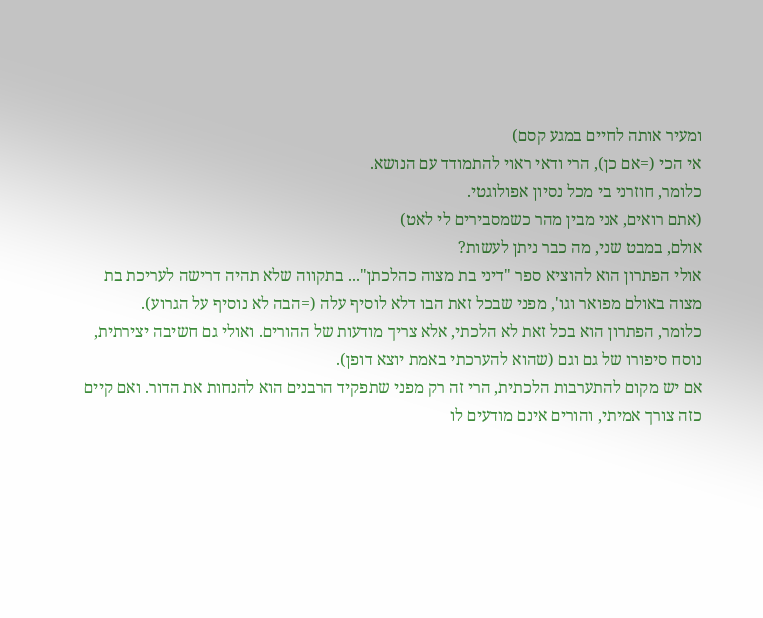ומעיר אותה לחיים במגע קסם)
אי הכי (=אם כן), הרי ודאי ראוי להתמודד עם הנושא.
כלומר, חוזרני בי מכל נסיון אפולוגטי.
(אתם רואים, אני מבין מהר כשמסבירים לי לאט)
אולם, במבט שני, מה כבר ניתן לעשות?
אולי הפתרון הוא להוציא ספר "דיני בת מצוה כהלכתן"... בתקווה שלא תהיה דרישה לעריכת בת מצוה באולם מפואר וגו', מפני שבכל זאת הבו דלא לוסיף עלה (=הבה לא נוסיף על הגרוע).
כלומר, הפתרון הוא בכל זאת לא הלכתי, אלא צריך מודעות של ההורים. ואולי גם חשיבה יצירתית, נוסח סיפורו של גם וגם (שהוא להערכתי באמת יוצא דופן).
אם יש מקום להתערבות הלכתית, הרי זה רק מפני שתפקיד הרבנים הוא להנחות את הדור. ואם קיים כזה צורך אמיתי, והורים אינם מודעים לו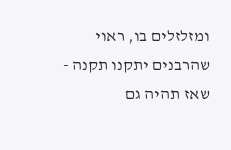ומזלזלים בו, ראוי שהרבנים יתקנו תקנה - שאז תהיה גם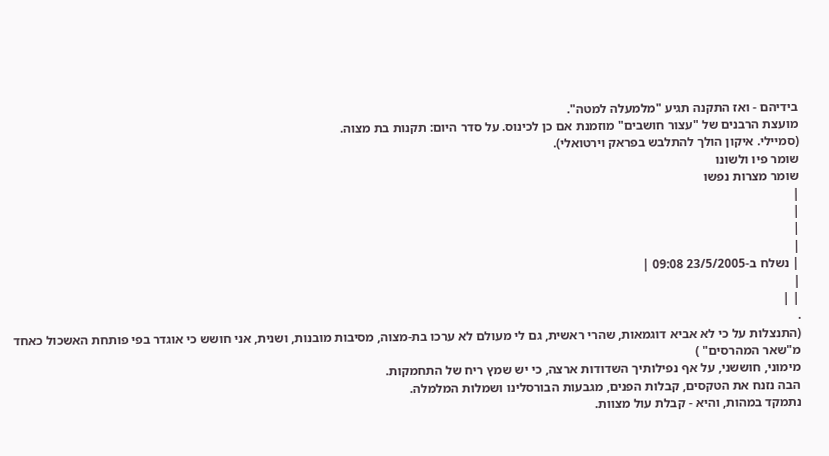בידיהם - ואז התקנה תגיע "מלמעלה למטה".
מועצת הרבנים של "עצור חושבים" מוזמנת אם כן לכינוס. על סדר היום: תקנות בת מצוה.
(סמיילי. איקון הולך להתלבש בפראק וירטואלי).
שומר פיו ולשונו
שומר מצרות נפשו
|
|
|
|
| נשלח ב-23/5/2005 09:08 |
|
| |
.
(התנצלות על כי לא אביא דוגמאות, שהרי ראשית, גם לי מעולם לא ערכו בת-מצוה, מסיבות מובנות, ושנית, אני חושש כי אוגדר בפי פותחת האשכול כאחד מ"שאר המהרסים" )
מימוני, חוששני, על אף נפילותיך השדודות ארצה, כי יש שמץ ריח של התחמקות.
הבה נזנח את הטקסים, קבלות הפנים, מגבעות הבורסלינו ושמלות המלמלה.
נתמקד במהות, והיא - קבלת עול מצוות.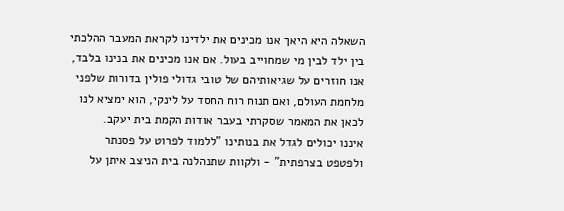השאלה היא היאך אנו מכינים את ילדינו לקראת המעבר ההלכתי בין ילד לבין מי שמחוייב בעול. אם אנו מכינים את בנינו בלבד, אנו חוזרים על שגיאותיהם של טובי גדולי פולין בדורות שלפני מלחמת העולם, ואם תנוח רוח החסד על לינקי, הוא ימציא לנו לכאן את המאמר שסקרתי בעבר אודות הקמת בית יעקב.
איננו יכולים לגדל את בנותינו "ללמוד לפרוט על פסנתר ולפטפט בצרפתית" - ולקוות שתנהלנה בית הניצב איתן על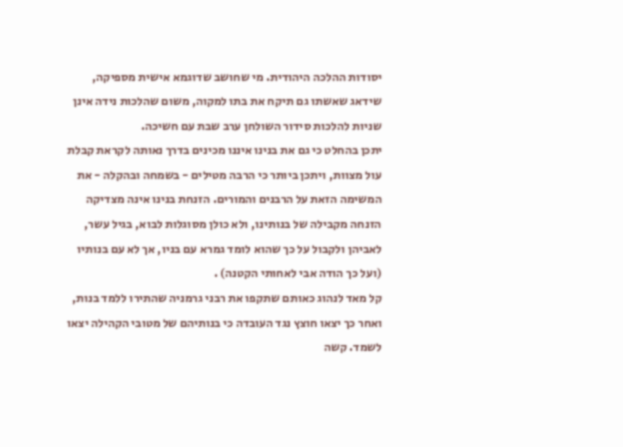יסודות ההלכה היהודית. מי שחושב שדוגמא אישית מספיקה, שידאג שאשתו גם תיקח את בתו למקוה, משום שהלכות נידה אינן שניות להלכות סידור השולחן ערב שבת עם חשיכה.
יתכן בהחלט כי גם את בנינו איננו מכינים בדרך נאותה לקראת קבלת עול מצוות, ויתכן ביותר כי הרבה מטילים - בשמחה ובהקלה - את המשימה הזאת על הרבנים והמורים. הזנחת בנינו אינה מצדיקה הזנחה מקבילה של בנותינו, ולא כולן מסוגלות לבוא, בגיל עשר, לאביהן ולקבול על כך שהוא לומד גמרא עם בניו, אך לא עם בנותיו (ועל כך הודה אבי לאחותי הקטנה) .
קל מאד לנהוג כאותם שתקפו את רבני גרמניה שהתירו ללמד בנות, ואחר כך יצאו חוצץ נגד העובדה כי בנותיהם של מטובי הקהילה יצאו לשמד. קשה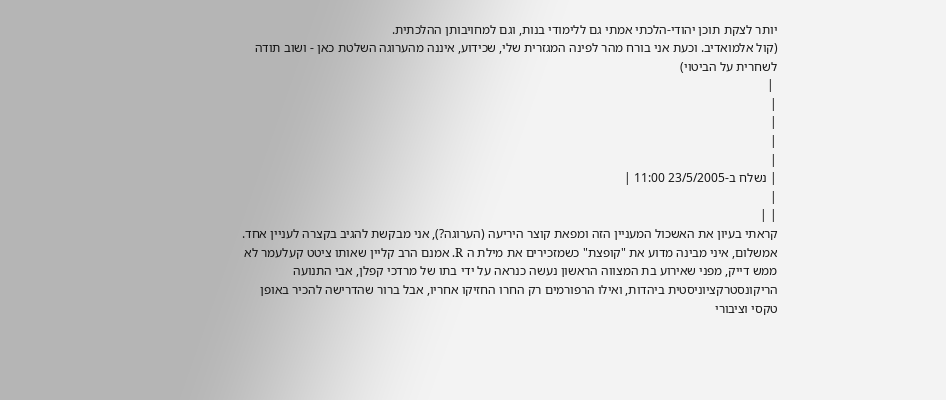יותר לצקת תוכן יהודי-הלכתי אמתי גם ללימודי בנות, וגם למחויבותן ההלכתית.
(קול אלמואדיב. וכעת אני בורח מהר לפינה המגזרית שלי, שכידוע, איננה מהערוגה השלטת כאן - ושוב תודה לשחרית על הביטוי)
 |
|
|
|
|
| נשלח ב-23/5/2005 11:00 |
|
| |
קראתי בעיון את האשכול המעניין הזה ומפאת קוצר היריעה (הערוגה?), אני מבקשת להגיב בקצרה לעניין אחד.
אמשלום, איני מבינה מדוע את "קופצת" כשמזכירים את מילת ה R. אמנם הרב קליין שאותו ציטט קעלעמר לא ממש דייק, מפני שאירוע בת המצווה הראשון נעשה כנראה על ידי בתו של מרדכי קפלן, אבי התנועה הריקונסטרקציוניסטית ביהדות, ואילו הרפורמים רק החרו החזיקו אחריו, אבל ברור שהדרישה להכיר באופן טקסי וציבורי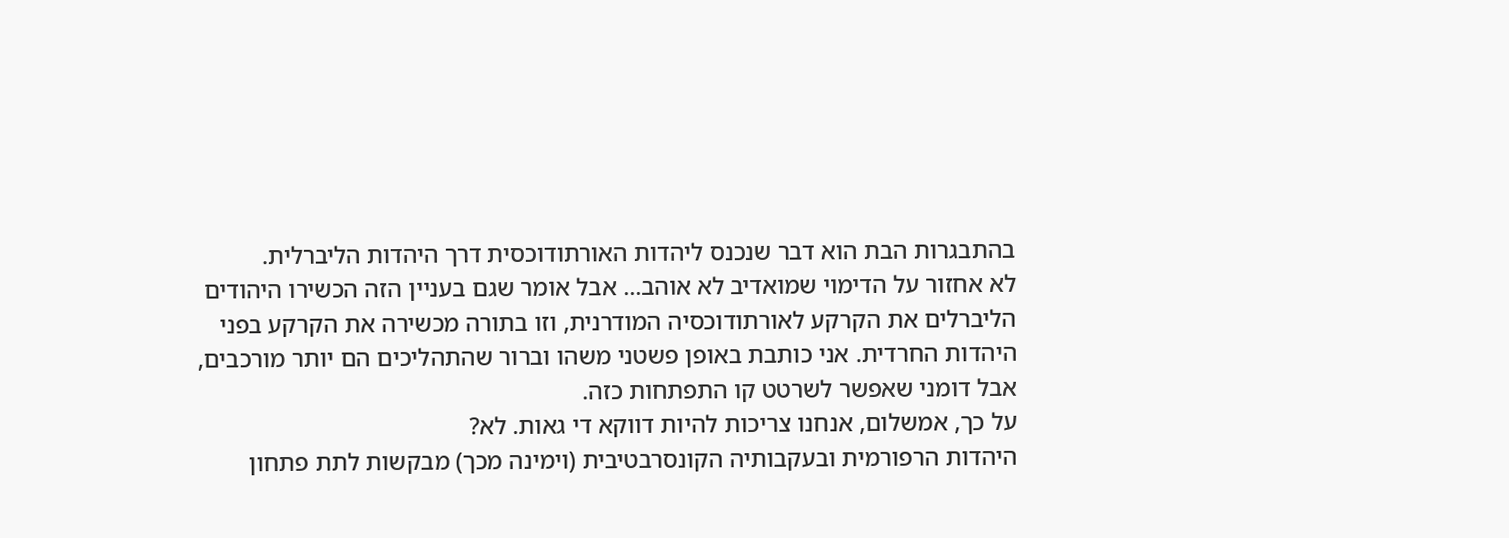בהתבגרות הבת הוא דבר שנכנס ליהדות האורתודוכסית דרך היהדות הליברלית.
לא אחזור על הדימוי שמואדיב לא אוהב... אבל אומר שגם בעניין הזה הכשירו היהודים הליברלים את הקרקע לאורתודוכסיה המודרנית, וזו בתורה מכשירה את הקרקע בפני היהדות החרדית. אני כותבת באופן פשטני משהו וברור שהתהליכים הם יותר מורכבים, אבל דומני שאפשר לשרטט קו התפתחות כזה.
על כך, אמשלום, אנחנו צריכות להיות דווקא די גאות. לא?
היהדות הרפורמית ובעקבותיה הקונסרבטיבית (וימינה מכך) מבקשות לתת פתחון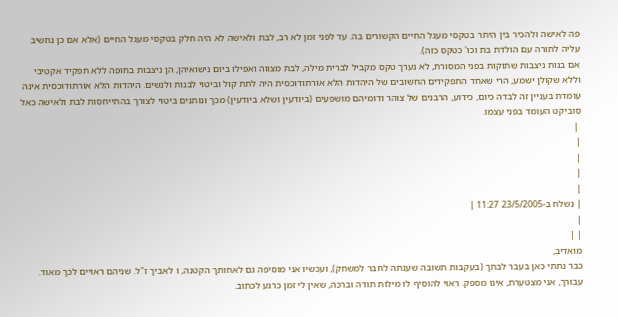פה לאישה ולהכיר בין היתר בטקסי מעגל החיים הקשורים בה. עד לפני זמן לא רב, לבת ולאישה לא היה חלק בטקסי מעגל החיים (אלא אם כן נחשיב עליה לתורה עם הולדת בת וכו' כטקס כזה).
אם בנות ניצבות שתוקות בפני המסורת, לא נערך טקס מקביל לברית מילה, לבת מצווה ואפילו ביום נישואיהן, הן ניצבות בחופה ללא תפקיד אקטיבי וללא שקולן ישמע, הרי שאחד התפקידים החשובים של היהדות הלא אורתודוכסית היה לתת קול וביטוי לבנות ולנשים. היהדות הלא אורתודוכסית אינה עומדת בעניין זה לבדה כיום, כידוע, הרבנים של צוהר ודומיהם מושפעים (ביודעין ושלא ביודעין) מכך ונותנים ביטוי לצורך בהתייחסות לבת ולאישה כאל סוביקט העומד בפני עצמו.
 |
|
|
|
|
| נשלח ב-23/5/2005 11:27 |
|
| |
מואדיב,
כבר נתתי כאן בעבר לבתך (בעקבות תשובה שענתה לחבר למשחק), ועכשיו אני מוסיפה גם לאחותך הקטנה, ו לאביך ז"ל. שניהם ראויים לכך מאוד.
עבורך, אני מצטערת, אינו מספק. ראוי להוסיף לו מילות תודה וברכה, שאין לי זמן כרגע לכתוב.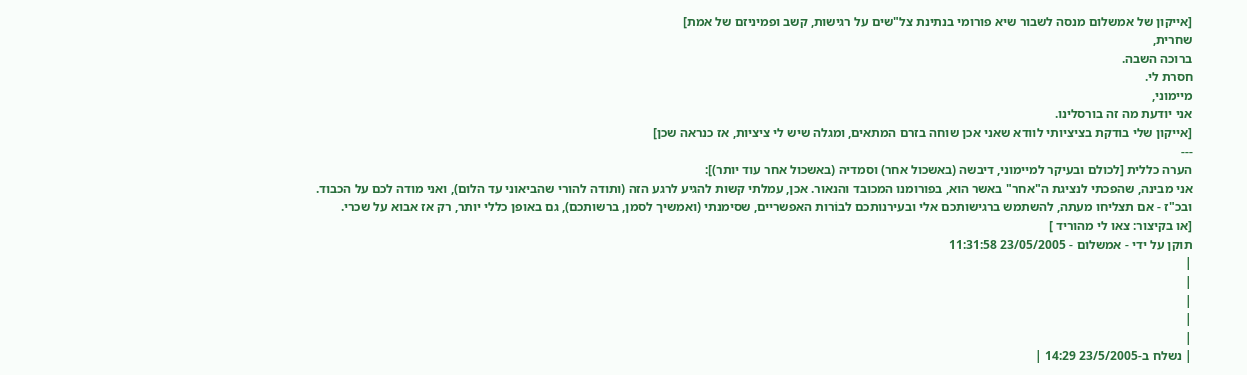[אייקון של אמשלום מנסה לשבור שיא פורומי בנתינת צל"שים על רגישות, קשב ופמיניזם של אמת]
שחרית,
ברוכה השבה.
חסרת לי.
מיימוני,
אני יודעת מה זה בורסלינו.
[אייקון שלי בודקת בציציותי לוודא שאני אכן שוחה בזרם המתאים, ומגלה שיש לי ציציות, אז כנראה שכן]
---
הערה כללית [לכולם ובעיקר למיימוני, דיבשה (באשכול אחר) וסמדיה (באשכול אחר עוד יותר)]:
אני מבינה, שהפכתי לנציגת ה"אחר" באשר הוא, בפורומנו המכובד והנאור. אכן, עמלתי קשות להגיע לרגע הזה (ותודה להורי שהביאוני עד הלום), ואני מודה לכם על הכבוד.
ובכ"ז - אם תצליחו מעתה, להשתמש ברגישותכם אלי ובעירנותכם לבוֹרות האפשריים, שסימנתי (ואמשיך לסמן, ברשותכם), גם באופן כללי יותר, רק אז אבוא על שכרי.
[או בקיצור: צאו לי מהוריד ]
תוקן על ידי - אמשלום - 23/05/2005 11:31:58
|
|
|
|
|
| נשלח ב-23/5/2005 14:29 |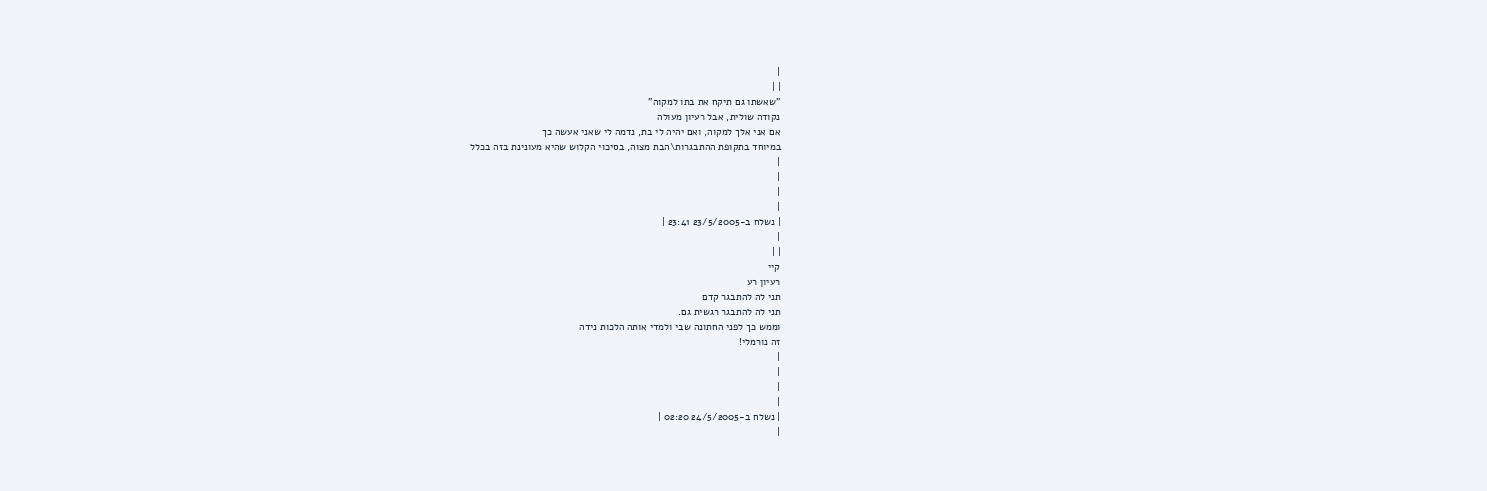|
| |
"שאשתו גם תיקח את בתו למקוה"
נקודה שולית, אבל רעיון מעולה
אם אני אלך למקוה, ואם יהיה לי בת, נדמה לי שאני אעשה כך
במיוחד בתקופת ההתבגרות\הבת מצוה, בסיכוי הקלוש שהיא מעונינת בזה בכלל
|
|
|
|
| נשלח ב-23/5/2005 23:41 |
|
| |
קיי
רעיון רע
תני לה להתבגר קדם
תני לה להתבגר רגשית גם.
וממש כך לפני החתונה שבי ולמדי אותה הלכות נידה
זה נורמלי!
|
|
|
|
| נשלח ב-24/5/2005 02:20 |
|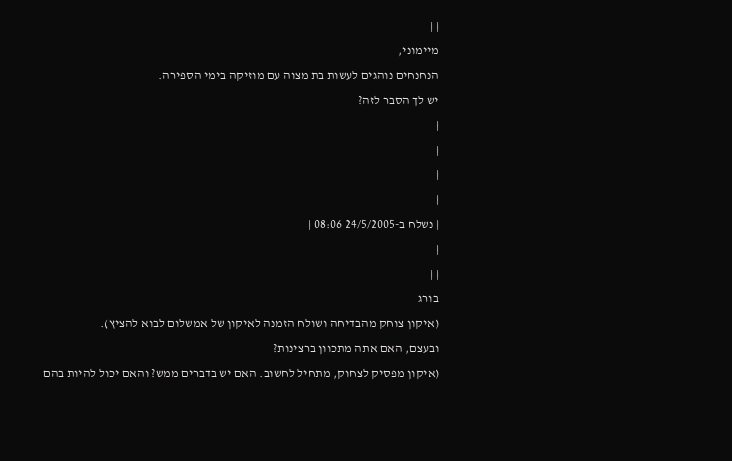| |
מיימוני,
הנחנחים נוהגים לעשות בת מצוה עם מוזיקה בימי הספירה.
יש לך הסבר לזה?
|
|
|
|
| נשלח ב-24/5/2005 08:06 |
|
| |
בורג
(איקון צוחק מהבדיחה ושולח הזמנה לאיקון של אמשלום לבוא להציץ).
ובעצם, האם אתה מתכוון ברצינות?
(איקון מפסיק לצחוק, מתחיל לחשוב. האם יש בדברים ממש? והאם יכול להיות בהם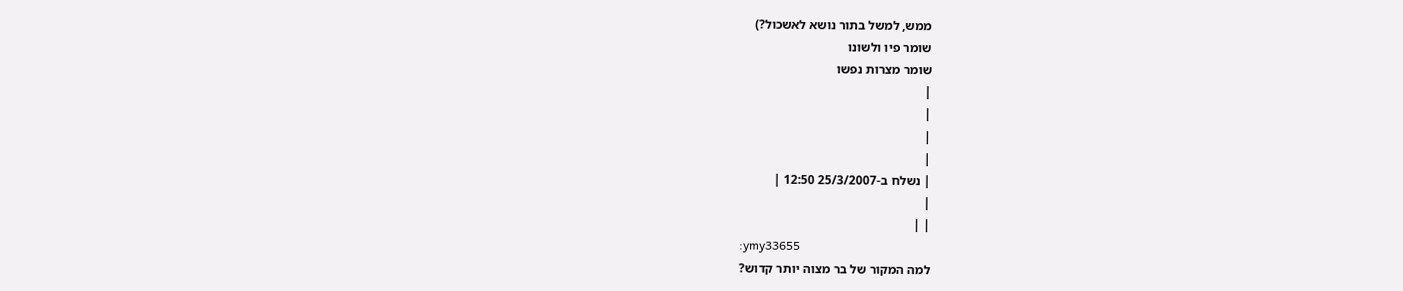ממש, למשל בתור נושא לאשכול?)
שומר פיו ולשונו
שומר מצרות נפשו
|
|
|
|
| נשלח ב-25/3/2007 12:50 |
|
| |
:ymy33655
למה המקור של בר מצוה יותר קדוש?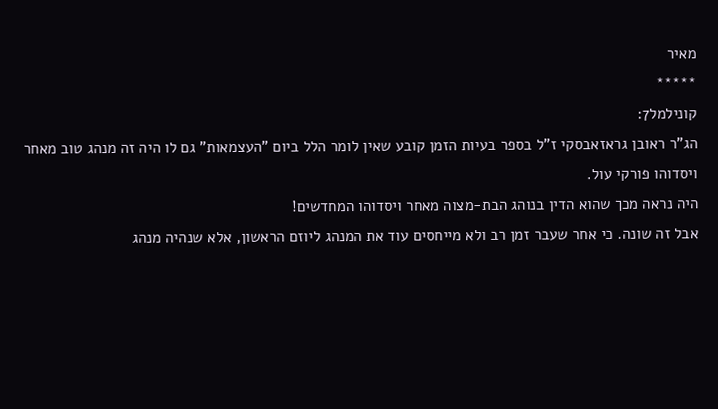מאיר
*****
קונילמל7:
הג"ר ראובן גראזאבסקי ז"ל בספר בעיות הזמן קובע שאין לומר הלל ביום "העצמאות" גם לו היה זה מנהג טוב מאחר ויסדוהו פורקי עול.
היה נראה מכך שהוא הדין בנוהג הבת-מצוה מאחר ויסדוהו המחדשים!
אבל זה שונה. כי אחר שעבר זמן רב ולא מייחסים עוד את המנהג ליוזם הראשון, אלא שנהיה מנהג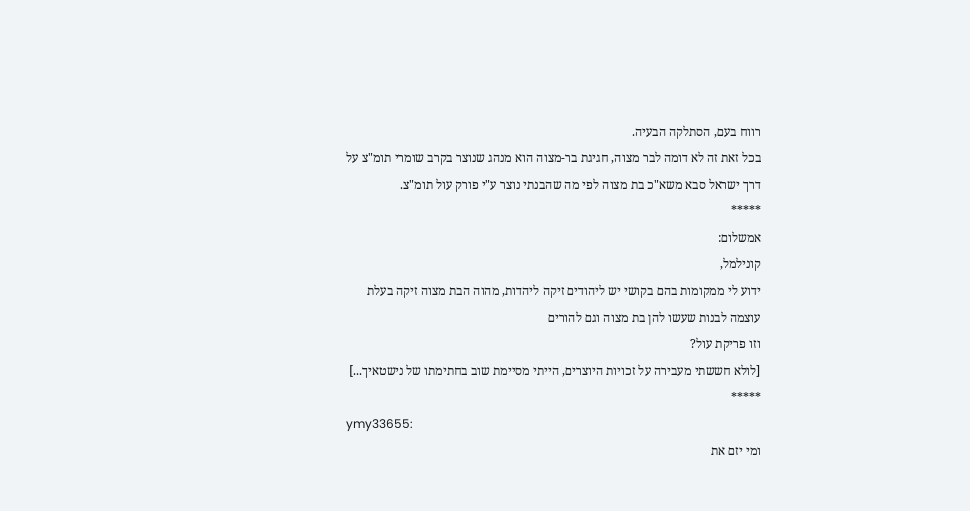רווח בעם, הסתלקה הבעיה.
בכל זאת זה לא דומה לבר מצוה, חגיגת בר-מצוה הוא מנהג שנוצר בקרב שומרי תומ"צ על דרך ישראל סבא משא"כ בת מצוה לפי מה שהבנתי נוצר ע"י פורק עול תומ"צ.
*****
אמשלום:
קונילמל,
ידוע לי ממקומות בהם בקושי יש ליהודים זיקה ליהדות, מהוה הבת מצוה זיקה בעלת עוצמה לבנות שעשו להן בת מצוה וגם להורים
וזו פריקת עול?
[לולא חששתי מעבירה על זכויות היוצרים, הייתי מסיימת שוב בחתימתו של נישטאיך...]
*****
ymy33655:
ומי יזם את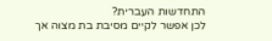התחדשות העברית?
לכן אפשר לקיים מסיבת בת מצוה אך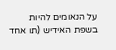על הנאומים להיות בשפת האידיש (תו אחד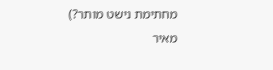מחתימת נישט מותר?)
מאיר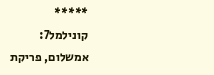*****
קונילמל7:
אמשלום, פריקת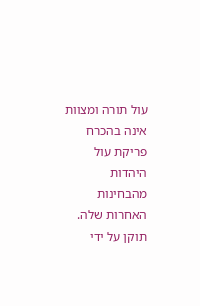עול תורה ומצוות אינה בהכרח פריקת עול היהדות מהבחינות האחרות שלה.
תוקן על ידי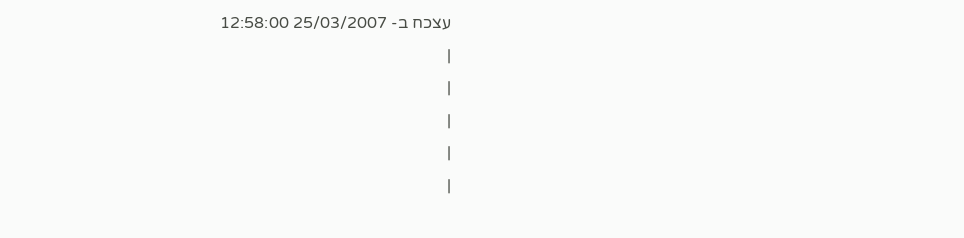עצכח ב- 25/03/2007 12:58:00
|
|
|
|
|